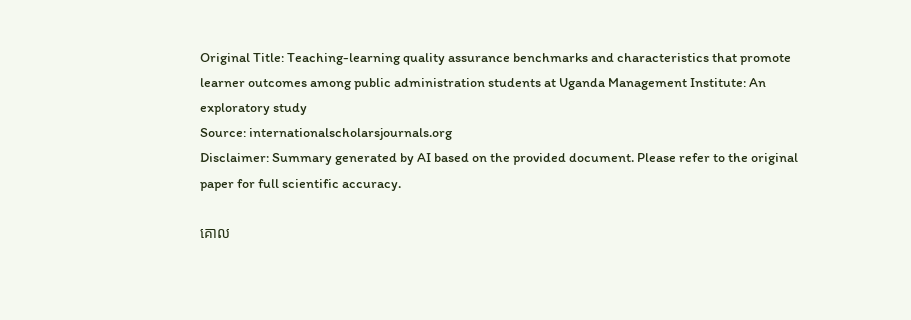Original Title: Teaching-learning quality assurance benchmarks and characteristics that promote learner outcomes among public administration students at Uganda Management Institute: An exploratory study
Source: internationalscholarsjournals.org
Disclaimer: Summary generated by AI based on the provided document. Please refer to the original paper for full scientific accuracy.

គោល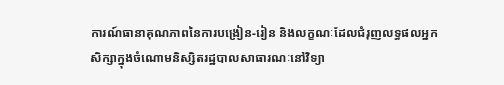ការណ៍ធានាគុណភាពនៃការបង្រៀន-រៀន និងលក្ខណៈដែលជំរុញលទ្ធផលអ្នកសិក្សាក្នុងចំណោមនិស្សិតរដ្ឋបាលសាធារណៈនៅវិទ្យា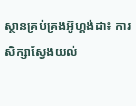ស្ថានគ្រប់គ្រងអ៊ូហ្គង់ដា៖ ការសិក្សាស្វែងយល់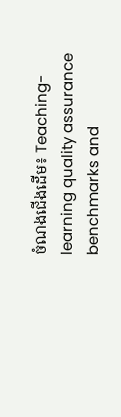ចំណងជើងដើម៖ Teaching-learning quality assurance benchmarks and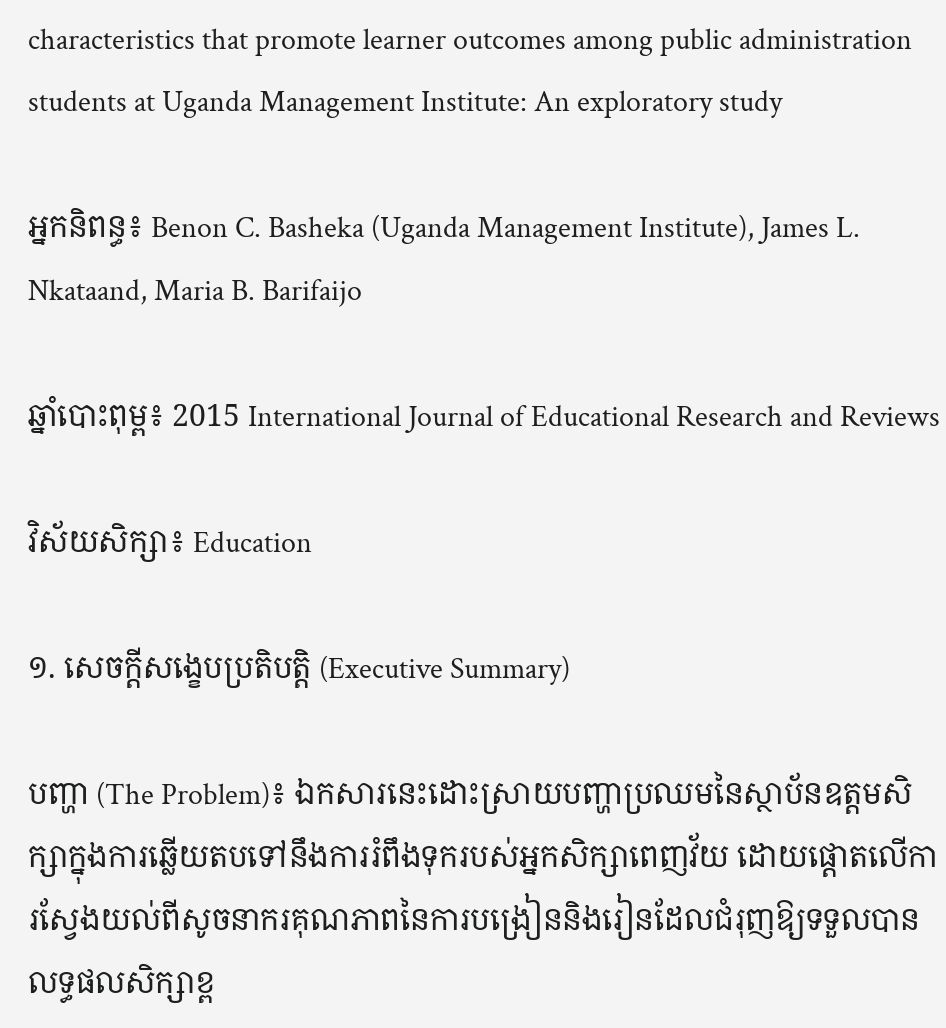characteristics that promote learner outcomes among public administration students at Uganda Management Institute: An exploratory study

អ្នកនិពន្ធ៖ Benon C. Basheka (Uganda Management Institute), James L. Nkataand, Maria B. Barifaijo

ឆ្នាំបោះពុម្ព៖ 2015 International Journal of Educational Research and Reviews

វិស័យសិក្សា៖ Education

១. សេចក្តីសង្ខេបប្រតិបត្តិ (Executive Summary)

បញ្ហា (The Problem)៖ ឯកសារនេះដោះស្រាយបញ្ហាប្រឈមនៃស្ថាប័នឧត្តមសិក្សាក្នុងការឆ្លើយតបទៅនឹងការរំពឹងទុករបស់អ្នកសិក្សាពេញវ័យ ដោយផ្តោតលើការស្វែងយល់ពីសូចនាករគុណភាពនៃការបង្រៀននិងរៀនដែលជំរុញឱ្យទទួលបានលទ្ធផលសិក្សាខ្ព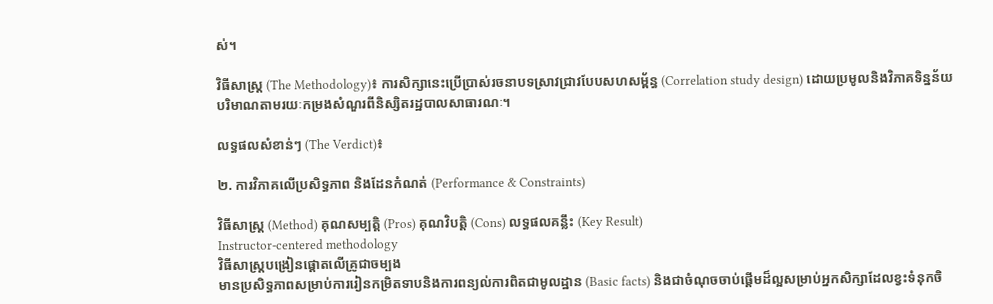ស់។

វិធីសាស្ត្រ (The Methodology)៖ ការសិក្សានេះប្រើប្រាស់រចនាបទស្រាវជ្រាវបែបសហសម្ព័ន្ធ (Correlation study design) ដោយប្រមូលនិងវិភាគទិន្នន័យបរិមាណតាមរយៈកម្រងសំណួរពីនិស្សិតរដ្ឋបាលសាធារណៈ។

លទ្ធផលសំខាន់ៗ (The Verdict)៖

២. ការវិភាគលើប្រសិទ្ធភាព និងដែនកំណត់ (Performance & Constraints)

វិធីសាស្ត្រ (Method) គុណសម្បត្តិ (Pros) គុណវិបត្តិ (Cons) លទ្ធផលគន្លឹះ (Key Result)
Instructor-centered methodology
វិធីសាស្ត្របង្រៀនផ្តោតលើគ្រូជាចម្បង
មានប្រសិទ្ធភាពសម្រាប់ការរៀនកម្រិតទាបនិងការពន្យល់ការពិតជាមូលដ្ឋាន (Basic facts) និងជាចំណុចចាប់ផ្តើមដ៏ល្អសម្រាប់អ្នកសិក្សាដែលខ្វះទំនុកចិ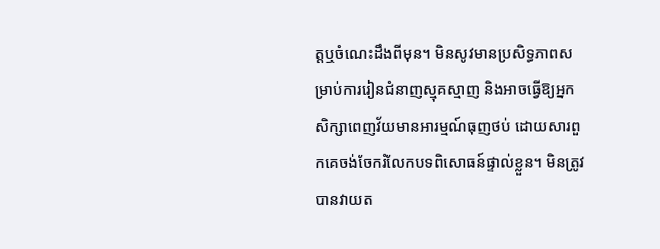ត្តឬចំណេះដឹងពីមុន។ មិនសូវមានប្រសិទ្ធភាពសម្រាប់ការរៀនជំនាញស្មុគស្មាញ និងអាចធ្វើឱ្យអ្នកសិក្សាពេញវ័យមានអារម្មណ៍ធុញថប់ ដោយសារពួកគេចង់ចែករំលែកបទពិសោធន៍ផ្ទាល់ខ្លួន។ មិនត្រូវបានវាយត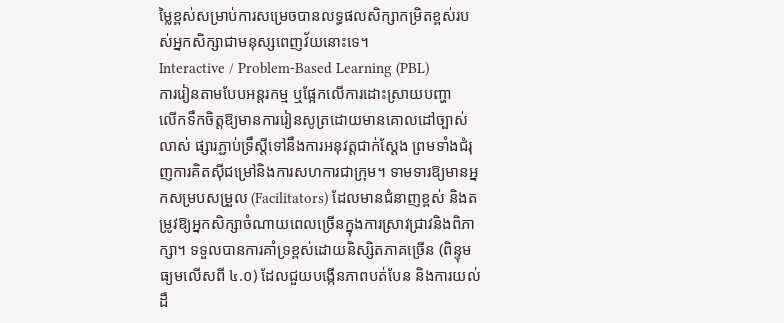ម្លៃខ្ពស់សម្រាប់ការសម្រេចបានលទ្ធផលសិក្សាកម្រិតខ្ពស់របស់អ្នកសិក្សាជាមនុស្សពេញវ័យនោះទេ។
Interactive / Problem-Based Learning (PBL)
ការរៀនតាមបែបអន្តរកម្ម ឬផ្អែកលើការដោះស្រាយបញ្ហា
លើកទឹកចិត្តឱ្យមានការរៀនសូត្រដោយមានគោលដៅច្បាស់លាស់ ផ្សារភ្ជាប់ទ្រឹស្តីទៅនឹងការអនុវត្តជាក់ស្តែង ព្រមទាំងជំរុញការគិតស៊ីជម្រៅនិងការសហការជាក្រុម។ ទាមទារឱ្យមានអ្នកសម្របសម្រួល (Facilitators) ដែលមានជំនាញខ្ពស់ និងតម្រូវឱ្យអ្នកសិក្សាចំណាយពេលច្រើនក្នុងការស្រាវជ្រាវនិងពិភាក្សា។ ទទួលបានការគាំទ្រខ្ពស់ដោយនិស្សិតភាគច្រើន (ពិន្ទុមធ្យមលើសពី ៤.០) ដែលជួយបង្កើនភាពបត់បែន និងការយល់ដឹ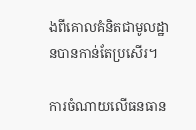ងពីគោលគំនិតជាមូលដ្ឋានបានកាន់តែប្រសើរ។

ការចំណាយលើធនធាន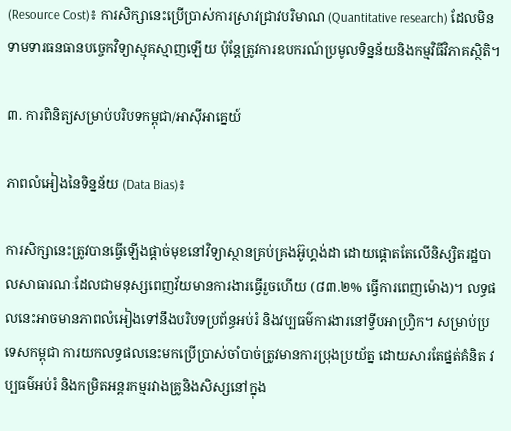(Resource Cost)៖ ការសិក្សានេះប្រើប្រាស់ការស្រាវជ្រាវបរិមាណ (Quantitative research) ដែលមិនទាមទារធនធានបច្ចេកវិទ្យាស្មុគស្មាញឡើយ ប៉ុន្តែត្រូវការឧបករណ៍ប្រមូលទិន្នន័យនិងកម្មវិធីវិភាគស្ថិតិ។

៣. ការពិនិត្យសម្រាប់បរិបទកម្ពុជា/អាស៊ីអាគ្នេយ៍

ភាពលំអៀងនៃទិន្នន័យ (Data Bias)៖

ការសិក្សានេះត្រូវបានធ្វើឡើងផ្តាច់មុខនៅវិទ្យាស្ថានគ្រប់គ្រងអ៊ូហ្គង់ដា ដោយផ្តោតតែលើនិស្សិតរដ្ឋបាលសាធារណៈដែលជាមនុស្សពេញវ័យមានការងារធ្វើរួចហើយ (៨៣.២% ធ្វើការពេញម៉ោង)។ លទ្ធផលនេះអាចមានភាពលំអៀងទៅនឹងបរិបទប្រព័ន្ធអប់រំ និងវប្បធម៌ការងារនៅទ្វីបអាហ្រ្វិក។ សម្រាប់ប្រទេសកម្ពុជា ការយកលទ្ធផលនេះមកប្រើប្រាស់ចាំបាច់ត្រូវមានការប្រុងប្រយ័ត្ន ដោយសារតែផ្នត់គំនិត វប្បធម៌អប់រំ និងកម្រិតអន្តរកម្មរវាងគ្រូនិងសិស្សនៅក្នុង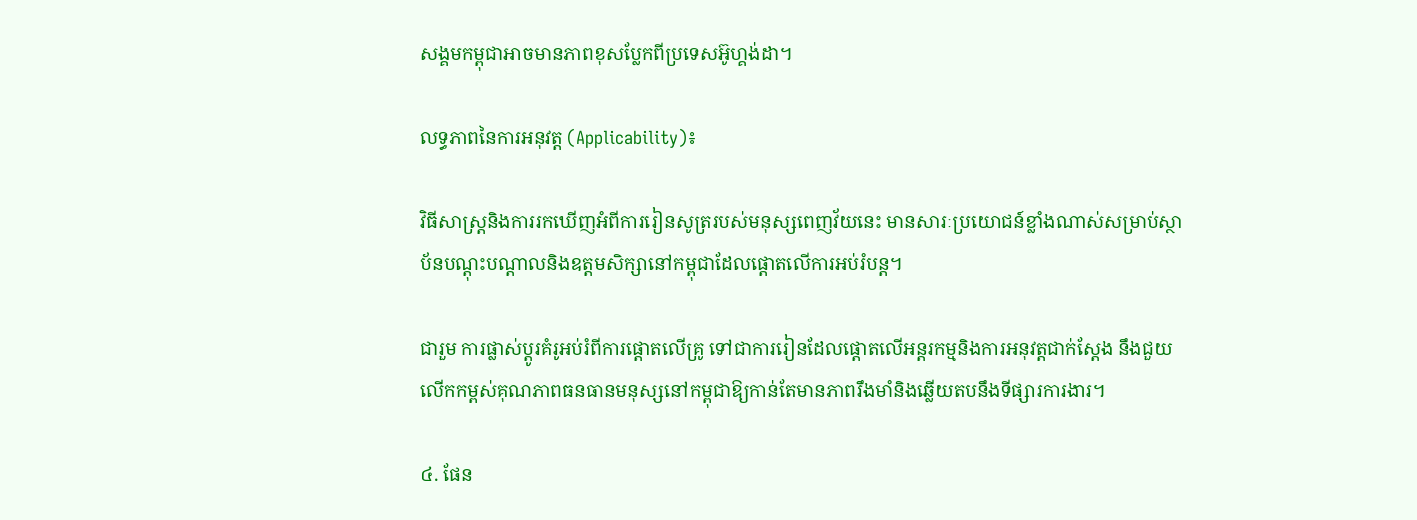សង្គមកម្ពុជាអាចមានភាពខុសប្លែកពីប្រទេសអ៊ូហ្គង់ដា។

លទ្ធភាពនៃការអនុវត្ត (Applicability)៖

វិធីសាស្ត្រនិងការរកឃើញអំពីការរៀនសូត្ររបស់មនុស្សពេញវ័យនេះ មានសារៈប្រយោជន៍ខ្លាំងណាស់សម្រាប់ស្ថាប័នបណ្តុះបណ្តាលនិងឧត្តមសិក្សានៅកម្ពុជាដែលផ្តោតលើការអប់រំបន្ត។

ជារួម ការផ្លាស់ប្តូរគំរូអប់រំពីការផ្តោតលើគ្រូ ទៅជាការរៀនដែលផ្តោតលើអន្តរកម្មនិងការអនុវត្តជាក់ស្តែង នឹងជួយលើកកម្ពស់គុណភាពធនធានមនុស្សនៅកម្ពុជាឱ្យកាន់តែមានភាពរឹងមាំនិងឆ្លើយតបនឹងទីផ្សារការងារ។

៤. ផែន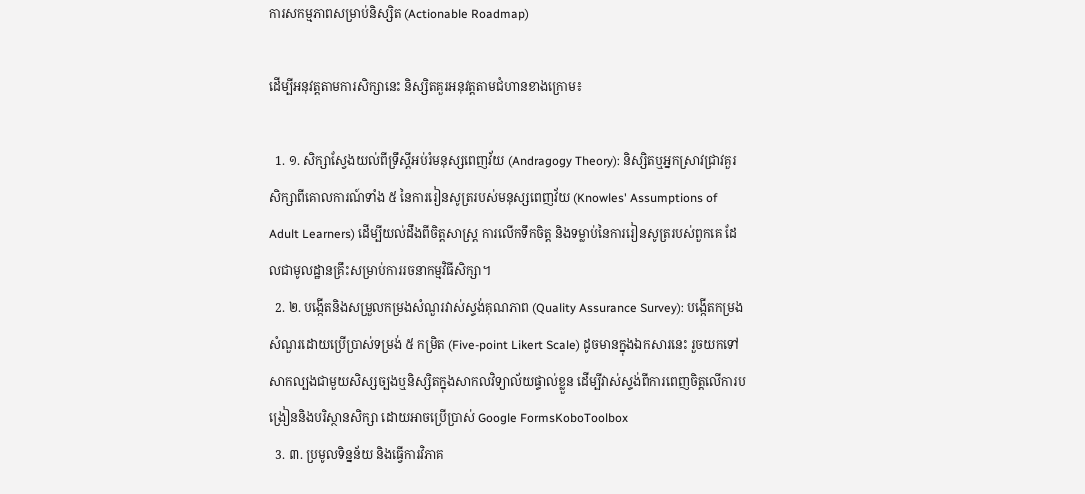ការសកម្មភាពសម្រាប់និស្សិត (Actionable Roadmap)

ដើម្បីអនុវត្តតាមការសិក្សានេះ និស្សិតគួរអនុវត្តតាមជំហានខាងក្រោម៖

  1. ១. សិក្សាស្វែងយល់ពីទ្រឹស្តីអប់រំមនុស្សពេញវ័យ (Andragogy Theory): និស្សិតឬអ្នកស្រាវជ្រាវគួរសិក្សាពីគោលការណ៍ទាំង ៥ នៃការរៀនសូត្ររបស់មនុស្សពេញវ័យ (Knowles' Assumptions of Adult Learners) ដើម្បីយល់ដឹងពីចិត្តសាស្ត្រ ការលើកទឹកចិត្ត និងទម្លាប់នៃការរៀនសូត្ររបស់ពួកគេ ដែលជាមូលដ្ឋានគ្រឹះសម្រាប់ការរចនាកម្មវិធីសិក្សា។
  2. ២. បង្កើតនិងសម្រួលកម្រងសំណួរវាស់ស្ទង់គុណភាព (Quality Assurance Survey): បង្កើតកម្រងសំណួរដោយប្រើប្រាស់ទម្រង់ ៥ កម្រិត (Five-point Likert Scale) ដូចមានក្នុងឯកសារនេះ រួចយកទៅសាកល្បងជាមួយសិស្សច្បងឬនិស្សិតក្នុងសាកលវិទ្យាល័យផ្ទាល់ខ្លួន ដើម្បីវាស់ស្ទង់ពីការពេញចិត្តលើការបង្រៀននិងបរិស្ថានសិក្សា ដោយអាចប្រើប្រាស់ Google FormsKoboToolbox
  3. ៣. ប្រមូលទិន្នន័យ និងធ្វើការវិភាគ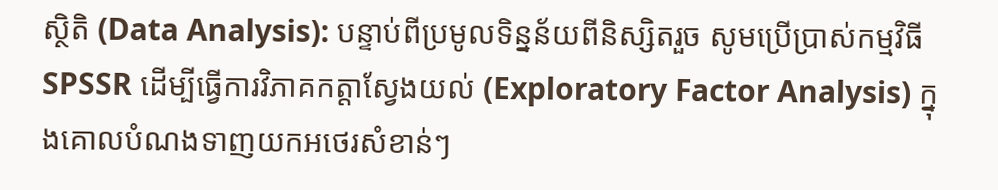ស្ថិតិ (Data Analysis): បន្ទាប់ពីប្រមូលទិន្នន័យពីនិស្សិតរួច សូមប្រើប្រាស់កម្មវិធី SPSSR ដើម្បីធ្វើការវិភាគកត្តាស្វែងយល់ (Exploratory Factor Analysis) ក្នុងគោលបំណងទាញយកអថេរសំខាន់ៗ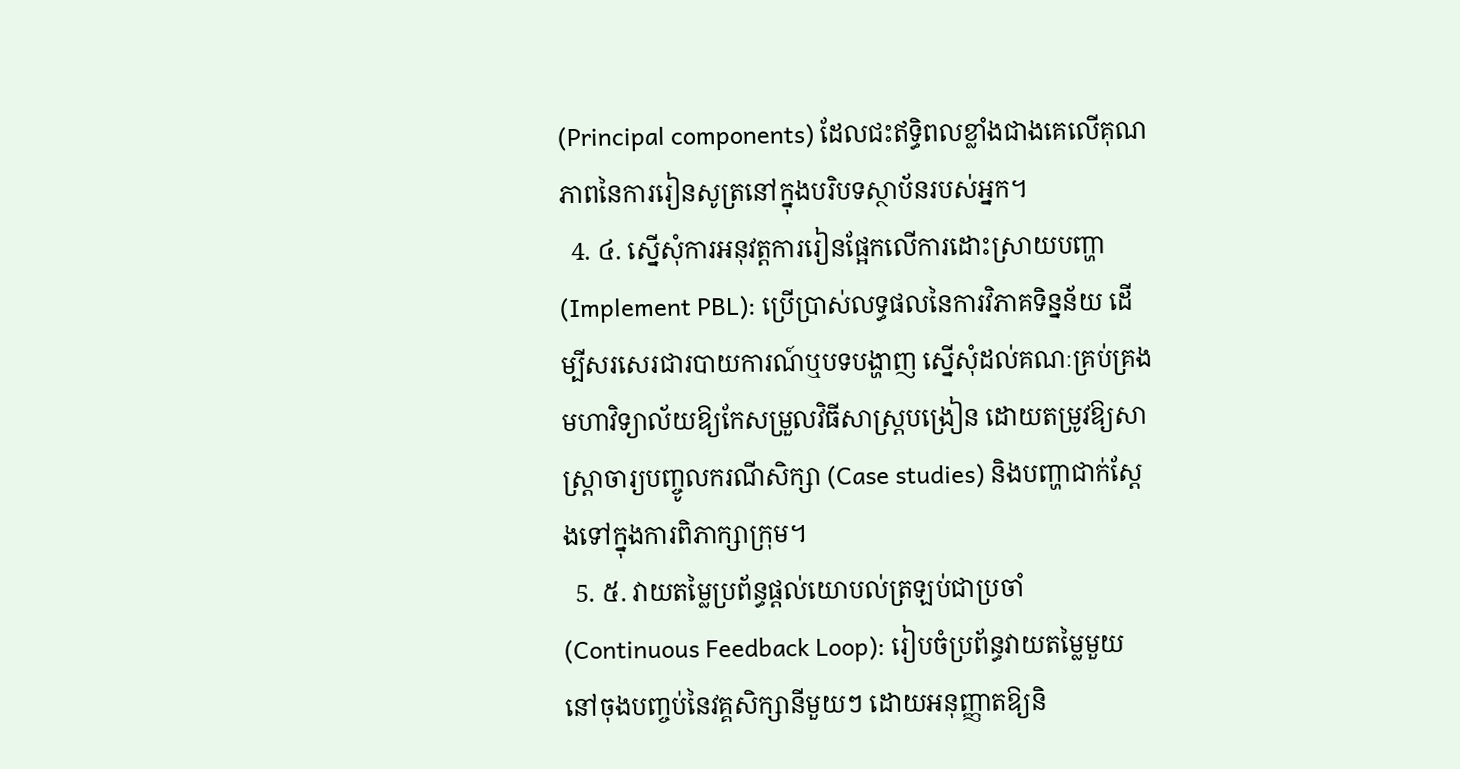(Principal components) ដែលជះឥទ្ធិពលខ្លាំងជាងគេលើគុណភាពនៃការរៀនសូត្រនៅក្នុងបរិបទស្ថាប័នរបស់អ្នក។
  4. ៤. ស្នើសុំការអនុវត្តការរៀនផ្អែកលើការដោះស្រាយបញ្ហា (Implement PBL): ប្រើប្រាស់លទ្ធផលនៃការវិភាគទិន្នន័យ ដើម្បីសរសេរជារបាយការណ៍ឬបទបង្ហាញ ស្នើសុំដល់គណៈគ្រប់គ្រងមហាវិទ្យាល័យឱ្យកែសម្រួលវិធីសាស្ត្របង្រៀន ដោយតម្រូវឱ្យសាស្រ្តាចារ្យបញ្ចូលករណីសិក្សា (Case studies) និងបញ្ហាជាក់ស្តែងទៅក្នុងការពិភាក្សាក្រុម។
  5. ៥. វាយតម្លៃប្រព័ន្ធផ្តល់យោបល់ត្រឡប់ជាប្រចាំ (Continuous Feedback Loop): រៀបចំប្រព័ន្ធវាយតម្លៃមួយនៅចុងបញ្ចប់នៃវគ្គសិក្សានីមួយៗ ដោយអនុញ្ញាតឱ្យនិ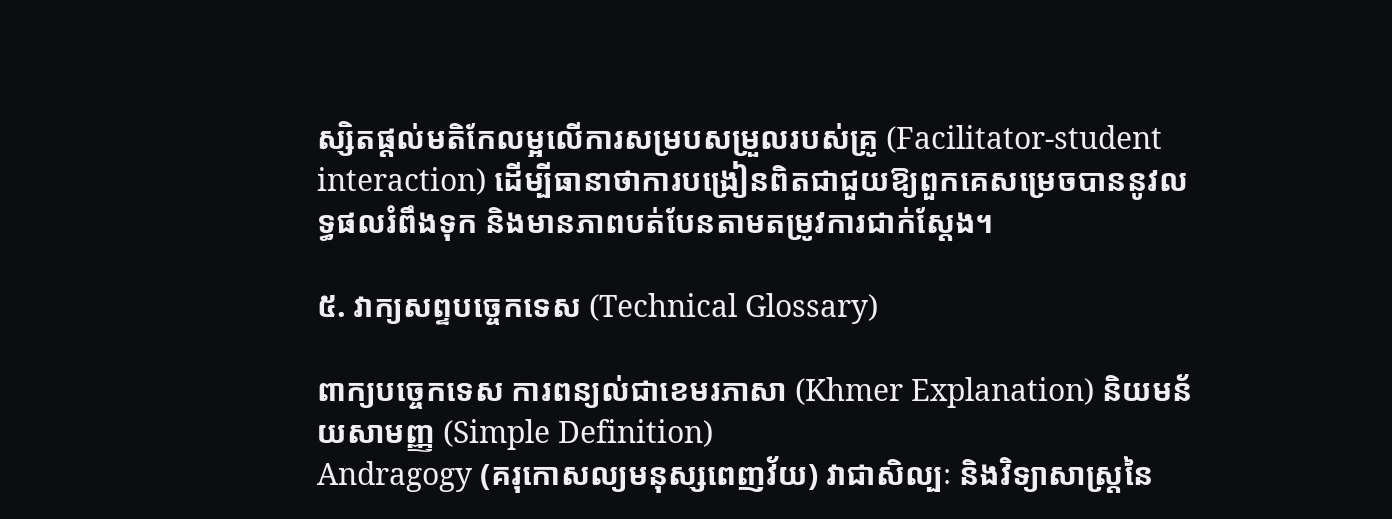ស្សិតផ្តល់មតិកែលម្អលើការសម្របសម្រួលរបស់គ្រូ (Facilitator-student interaction) ដើម្បីធានាថាការបង្រៀនពិតជាជួយឱ្យពួកគេសម្រេចបាននូវលទ្ធផលរំពឹងទុក និងមានភាពបត់បែនតាមតម្រូវការជាក់ស្តែង។

៥. វាក្យសព្ទបច្ចេកទេស (Technical Glossary)

ពាក្យបច្ចេកទេស ការពន្យល់ជាខេមរភាសា (Khmer Explanation) និយមន័យសាមញ្ញ (Simple Definition)
Andragogy (គរុកោសល្យមនុស្សពេញវ័យ) វាជាសិល្បៈ និងវិទ្យាសាស្ត្រនៃ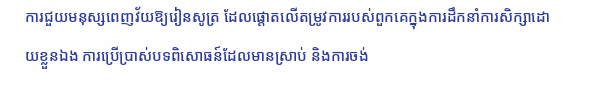ការជួយមនុស្សពេញវ័យឱ្យរៀនសូត្រ ដែលផ្តោតលើតម្រូវការរបស់ពួកគេក្នុងការដឹកនាំការសិក្សាដោយខ្លួនឯង ការប្រើប្រាស់បទពិសោធន៍ដែលមានស្រាប់ និងការចង់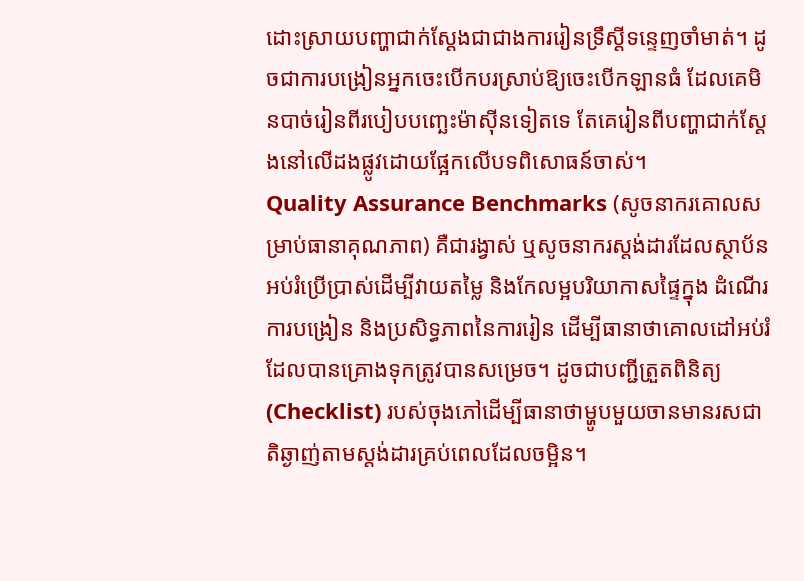ដោះស្រាយបញ្ហាជាក់ស្តែងជាជាងការរៀនទ្រឹស្តីទន្ទេញចាំមាត់។ ដូចជាការបង្រៀនអ្នកចេះបើកបរស្រាប់ឱ្យចេះបើកឡានធំ ដែលគេមិនបាច់រៀនពីរបៀបបញ្ឆេះម៉ាស៊ីនទៀតទេ តែគេរៀនពីបញ្ហាជាក់ស្តែងនៅលើដងផ្លូវដោយផ្អែកលើបទពិសោធន៍ចាស់។
Quality Assurance Benchmarks (សូចនាករគោលសម្រាប់ធានាគុណភាព) គឺជារង្វាស់ ឬសូចនាករស្តង់ដារដែលស្ថាប័នអប់រំប្រើប្រាស់ដើម្បីវាយតម្លៃ និងកែលម្អបរិយាកាសផ្ទៃក្នុង ដំណើរការបង្រៀន និងប្រសិទ្ធភាពនៃការរៀន ដើម្បីធានាថាគោលដៅអប់រំដែលបានគ្រោងទុកត្រូវបានសម្រេច។ ដូចជាបញ្ជីត្រួតពិនិត្យ (Checklist) របស់ចុងភៅដើម្បីធានាថាម្ហូបមួយចានមានរសជាតិឆ្ងាញ់តាមស្តង់ដារគ្រប់ពេលដែលចម្អិន។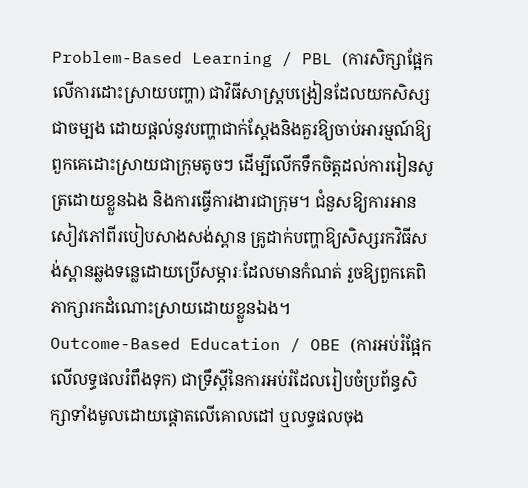Problem-Based Learning / PBL (ការសិក្សាផ្អែកលើការដោះស្រាយបញ្ហា) ជាវិធីសាស្ត្របង្រៀនដែលយកសិស្សជាចម្បង ដោយផ្តល់នូវបញ្ហាជាក់ស្តែងនិងគួរឱ្យចាប់អារម្មណ៍ឱ្យពួកគេដោះស្រាយជាក្រុមតូចៗ ដើម្បីលើកទឹកចិត្តដល់ការរៀនសូត្រដោយខ្លួនឯង និងការធ្វើការងារជាក្រុម។ ជំនួសឱ្យការអានសៀវភៅពីរបៀបសាងសង់ស្ពាន គ្រូដាក់បញ្ហាឱ្យសិស្សរកវិធីសង់ស្ពានឆ្លងទន្លេដោយប្រើសម្ភារៈដែលមានកំណត់ រួចឱ្យពួកគេពិភាក្សារកដំណោះស្រាយដោយខ្លួនឯង។
Outcome-Based Education / OBE (ការអប់រំផ្អែកលើលទ្ធផលរំពឹងទុក) ជាទ្រឹស្តីនៃការអប់រំដែលរៀបចំប្រព័ន្ធសិក្សាទាំងមូលដោយផ្តោតលើគោលដៅ ឬលទ្ធផលចុង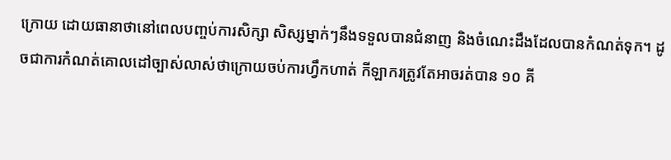ក្រោយ ដោយធានាថានៅពេលបញ្ចប់ការសិក្សា សិស្សម្នាក់ៗនឹងទទួលបានជំនាញ និងចំណេះដឹងដែលបានកំណត់ទុក។ ដូចជាការកំណត់គោលដៅច្បាស់លាស់ថាក្រោយចប់ការហ្វឹកហាត់ កីឡាករត្រូវតែអាចរត់បាន ១០ គី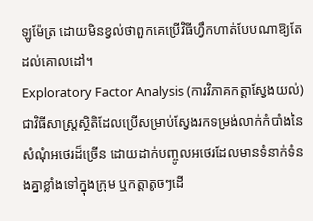ឡូម៉ែត្រ ដោយមិនខ្វល់ថាពួកគេប្រើវិធីហ្វឹកហាត់បែបណាឱ្យតែដល់គោលដៅ។
Exploratory Factor Analysis (ការវិភាគកត្តាស្វែងយល់) ជាវិធីសាស្ត្រស្ថិតិដែលប្រើសម្រាប់ស្វែងរកទម្រង់លាក់កំបាំងនៃសំណុំអថេរដ៏ច្រើន ដោយដាក់បញ្ចូលអថេរដែលមានទំនាក់ទំនងគ្នាខ្លាំងទៅក្នុងក្រុម ឬកត្តាតូចៗដើ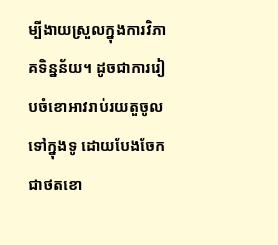ម្បីងាយស្រួលក្នុងការវិភាគទិន្នន័យ។ ដូចជាការរៀបចំខោអាវរាប់រយតួចូលទៅក្នុងទូ ដោយបែងចែកជាថតខោ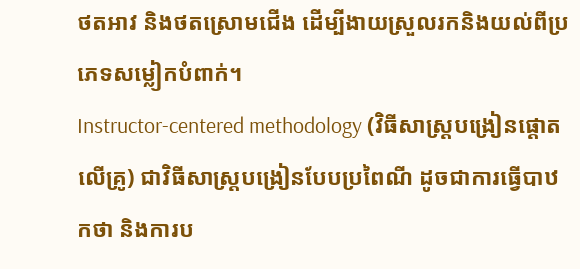ថតអាវ និងថតស្រោមជើង ដើម្បីងាយស្រួលរកនិងយល់ពីប្រភេទសម្លៀកបំពាក់។
Instructor-centered methodology (វិធីសាស្ត្របង្រៀនផ្តោតលើគ្រូ) ជាវិធីសាស្ត្របង្រៀនបែបប្រពៃណី ដូចជាការធ្វើបាឋកថា និងការប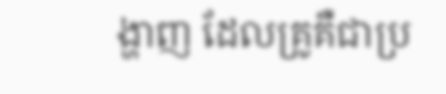ង្ហាញ ដែលគ្រូគឺជាប្រ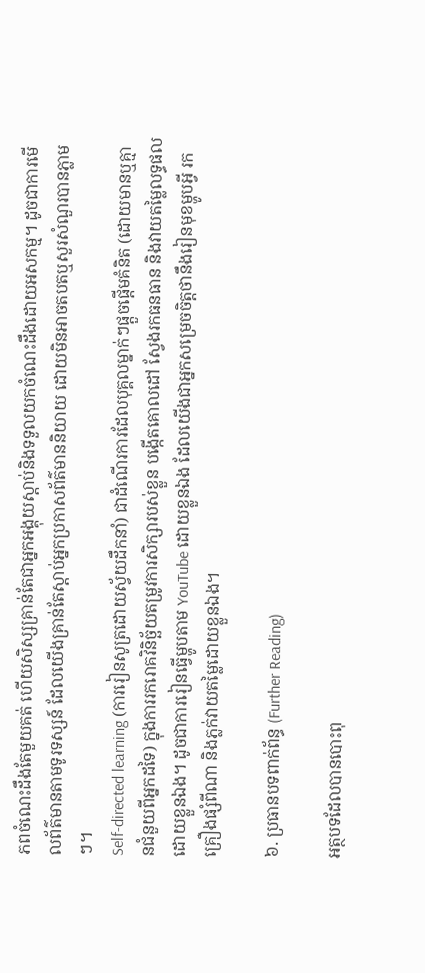ភពចំណេះដឹងតែមួយគត់ ហើយសិស្សគ្រាន់តែជាអ្នកអង្គុយស្តាប់និងទទួលយកចំណេះដឹងដោយអសកម្ម។ ដូចជាការមើលព័ត៌មានតាមទូរទស្សន៍ ដែលយើងគ្រាន់តែស្តាប់អ្នកប្រកាសព័ត៌មាននិយាយ ដោយមិនអាចតបតឬសួរសំណួរបានភ្លាមៗ។
Self-directed learning (ការរៀនសូត្រដោយស្វ័យដឹកនាំ) ជាដំណើរការដែលបុគ្គលម្នាក់ៗផ្តួចផ្តើមគំនិត (ដោយមានឬគ្មានជំនួយពីអ្នកដទៃ) ក្នុងការរករោគវិនិច្ឆ័យតម្រូវការសិក្សារបស់ខ្លួន បង្កើតគោលដៅ ស្វែងរកធនធាន និងវាយតម្លៃលទ្ធផលដោយខ្លួនឯង។ ដូចជាការរៀនធ្វើម្ហូបតាម YouTube ដោយខ្លួនឯង ដែលយើងជាអ្នកសម្រេចចិត្តថានឹងរៀនមុខម្ហូបអ្វី រកគ្រឿងផ្សំពីណា និងភ្លក់វាយតម្លៃដោយខ្លួនឯង។

៦. ប្រធានបទពាក់ព័ន្ធ (Further Reading)

អត្ថបទដែលបានបោះពុ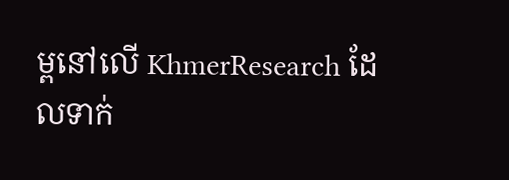ម្ពនៅលើ KhmerResearch ដែលទាក់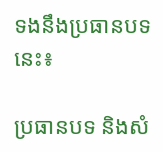ទងនឹងប្រធានបទនេះ៖

ប្រធានបទ និងសំ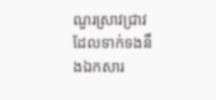ណួរស្រាវជ្រាវដែលទាក់ទងនឹងឯកសារ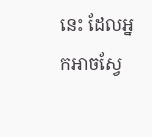នេះ ដែលអ្នកអាចស្វែ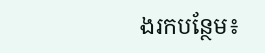ងរកបន្ថែម៖